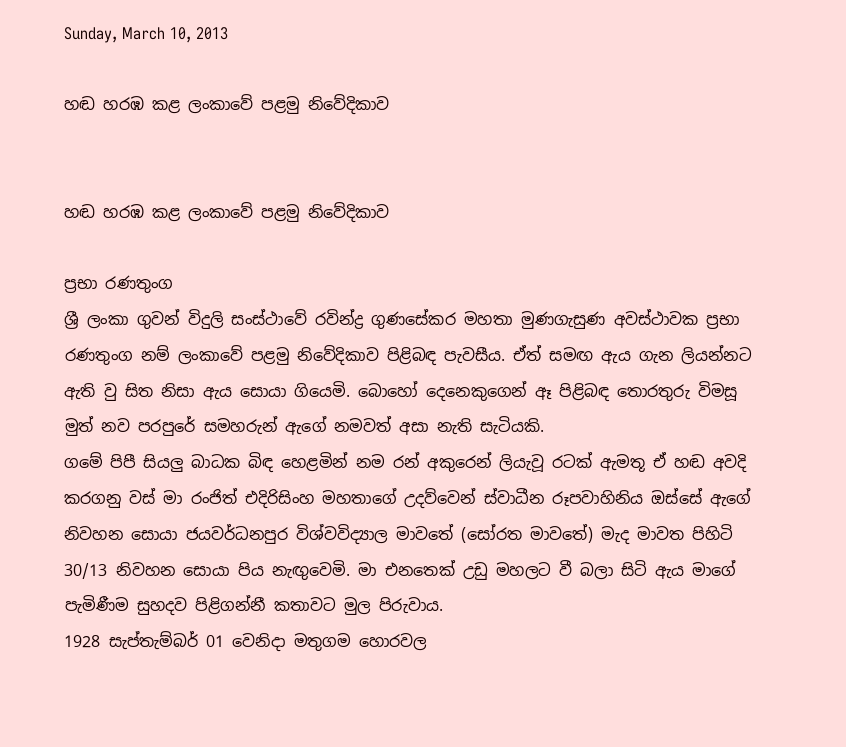Sunday, March 10, 2013

හඬ හරඹ කළ ලංකාවේ පළමු නිවේදිකාව


හඬ හරඹ කළ ලංකාවේ පළමු නිවේදිකාව

ප්‍රභා රණතුංග
ශ්‍රී ලංකා ගුවන් විදුලි සංස්ථාවේ රවින්ද්‍ර ගුණසේකර මහතා මුණගැසුණ අවස්ථාවක ප්‍රභා රණතුංග නම් ලංකාවේ පළමු නිවේදිකාව පිළිබඳ පැවසීය. ඒත් සමඟ ඇය ගැන ලියන්නට ඇති වු සිත නිසා ඇය සොයා ගියෙමි. බොහෝ දෙනෙකුගෙන් ඈ පිළිබඳ තොරතුරු විමසූ මුත් නව පරපුරේ සමහරුන් ඇගේ නමවත් අසා නැති සැටියකි.
ගමේ පිපී සියලු බාධක බිඳ හෙළමින් නම රන් අකුරෙන් ලියැවූ රටක් ඇමතූ ඒ හඬ අවදි කරගනු වස් මා රංජිත් එදිරිසිංහ මහතාගේ උදව්වෙන් ස්වාධීන රූපවාහිනිය ඔස්සේ ඇගේ නිවහන සොයා ජයවර්ධනපුර විශ්වවිද්‍යාල මාවතේ (සෝරත මාවතේ) මැද මාවත පිහිටි 30/13 නිවහන සොයා පිය නැඟුවෙමි. මා එනතෙක් උඩු මහලට වී බලා සිටි ඇය මාගේ පැමිණීම සුහදව පිළිගන්නී කතාවට මුල පිරුවාය.
1928 සැප්තැම්බර් 01 වෙනිදා මතුගම හොරවල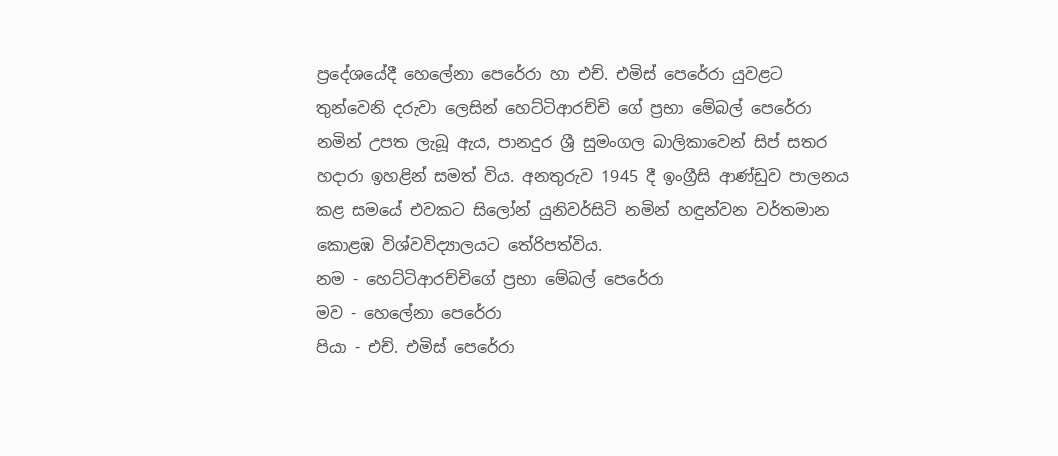ප්‍රදේශයේදී හෙලේනා පෙරේරා හා එච්. එමිස් පෙරේරා යුවළට තුන්වෙනි දරුවා ලෙසින් හෙට්ටිආරච්චි ගේ ප්‍රභා මේබල් පෙරේරා නමින් උපත ලැබූ ඇය, පානදුර ශ්‍රී සුමංගල බාලිකාවෙන් සිප් සතර හදාරා ඉහළින් සමත් විය. අනතුරුව 1945 දී ඉංග්‍රීසි ආණ්ඩුව පාලනය කළ සමයේ එවකට සිලෝන් යුනිවර්සිටි නමින් හඳුන්වන වර්තමාන කොළඹ විශ්වවිද්‍යාලයට තේරිපත්විය.
නම - හෙට්ටිආරච්චිගේ ප්‍රභා මේබල් පෙරේරා
මව - හෙලේනා පෙරේරා
පියා - එච්. එමිස් පෙරේරා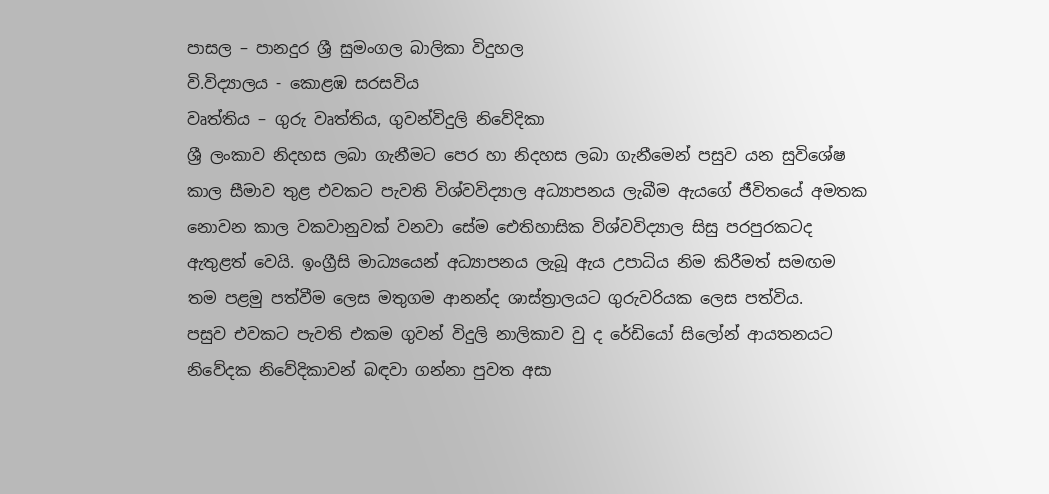පාසල – පානදුර ශ්‍රී සුමංගල බාලිකා විදුහල
වි.විද්‍යාලය - කොළඹ සරසවිය
වෘත්තිය – ගුරු වෘත්තිය, ගුවන්විදුලි නිවේදිකා
ශ්‍රී ලංකාව නිදහස ලබා ගැනීමට පෙර හා නිදහස ලබා ගැනීමෙන් පසුව යන සුවිශේෂ කාල සීමාව තුළ එවකට පැවති විශ්වවිද්‍යාල අධ්‍යාපනය ලැබීම ඇයගේ ජීවිතයේ අමතක නොවන කාල වකවානුවක් වනවා සේම ඓතිහාසික විශ්වවිද්‍යාල සිසු පරපුරකටද ඇතුළත් වෙයි. ඉංග්‍රීසි මාධ්‍යයෙන් අධ්‍යාපනය ලැබූ ඇය උපාධිය නිම කිරීමත් සමඟම තම පළමු පත්වීම ලෙස මතුගම ආනන්ද ශාස්ත්‍රාලයට ගුරුවරියක ලෙස පත්විය.
පසුව එවකට පැවති එකම ගුවන් විදුලි නාලිකාව වු ද රේඩියෝ සිලෝන් ආයතනයට නිවේදක නිවේදිකාවන් බඳවා ගන්නා පුවත අසා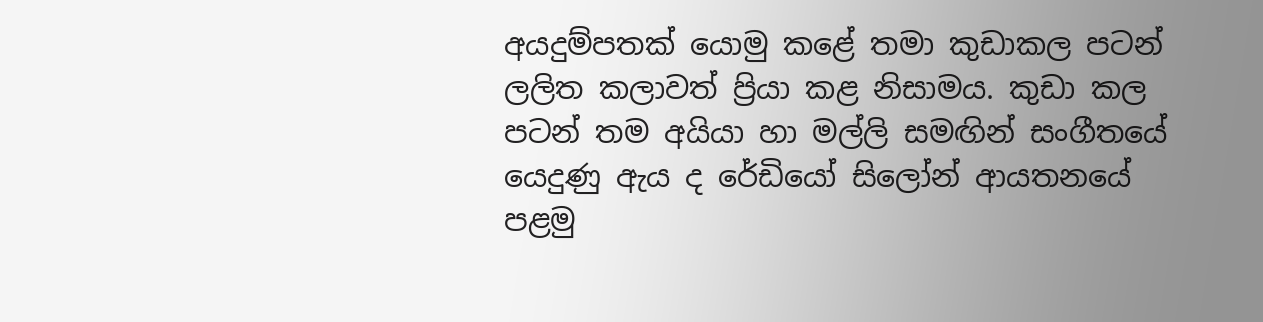අයදුම්පතක් යොමු කළේ තමා කුඩාකල පටන් ලලිත කලාවත් ප්‍රියා කළ නිසාමය. කුඩා කල පටන් තම අයියා හා මල්ලි සමඟින් සංගීතයේ යෙදුණු ඇය ද රේඩියෝ සිලෝන් ආයතනයේ පළමු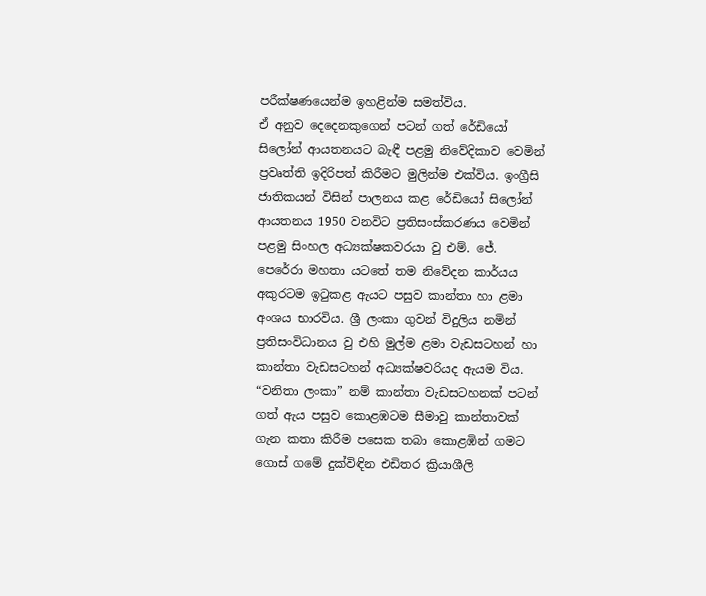පරීක්ෂණයෙන්ම ඉහළින්ම සමත්විය.
ඒ අනුව දෙදෙනකුගෙන් පටන් ගත් රේඩියෝ සිලෝන් ආයතනයට බැඳී පළමු නිවේදිකාව වෙමින් ප්‍රවෘත්ති ඉදිරිපත් කිරීමට මුලින්ම එක්විය. ඉංග්‍රීසි ජාතිකයන් විසින් පාලනය කළ රේඩියෝ සිලෝන් ආයතනය 1950 වනවිට ප්‍රතිසංස්කරණය වෙමින් පළමු සිංහල අධ්‍යක්ෂකවරයා වු එම්. ජේ. පෙරේරා මහතා යටතේ තම නිවේදන කාර්යය අකුරටම ඉටුකළ ඇයට පසුව කාන්තා හා ළමා අංශය භාරවිය. ශ්‍රී ලංකා ගුවන් විදුලිය නමින් ප්‍රතිසංවිධානය වු එහි මුල්ම ළමා වැඩසටහන් හා කාන්තා වැඩසටහන් අධ්‍යක්ෂවරියද ඇයම විය.
“වනිතා ලංකා” නම් කාන්තා වැඩසටහනක් පටන් ගත් ඇය පසුව කොළඹටම සීමාවු කාන්තාවක් ගැන කතා කිරීම පසෙක තබා කොළඹින් ගමට ගොස් ගමේ දුක්විඳින එඩිතර ක්‍රියාශීලි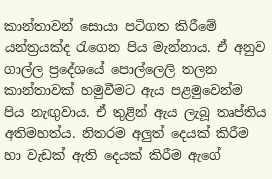කාන්තාවන් සොයා පටිගත කිරීමේ යන්ත්‍රයක්ද රැගෙන පිය මැන්නාය. ඒ අනුව ගාල්ල ප්‍රදේශයේ පොල්ලෙලි තලන කාන්තාවක් හමුවීමට ඇය පළමුවෙන්ම පිය නැඟුවාය. ඒ තුළින් ඇය ලැබූ තෘප්තිය අතිමහත්ය. නිතරම අලුත් දෙයක් කිරීම හා වැඩක් ඇති දෙයක් කිරීම ඇගේ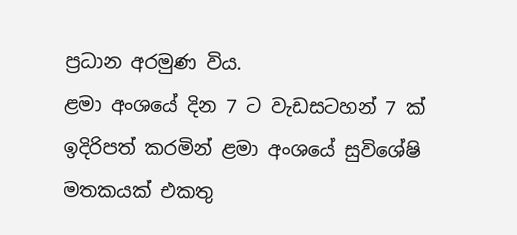ප්‍රධාන අරමුණ විය.
ළමා අංශයේ දින 7 ට වැඩසටහන් 7 ක් ඉදිරිපත් කරමින් ළමා අංශයේ සුවිශේෂි මතකයක් එකතු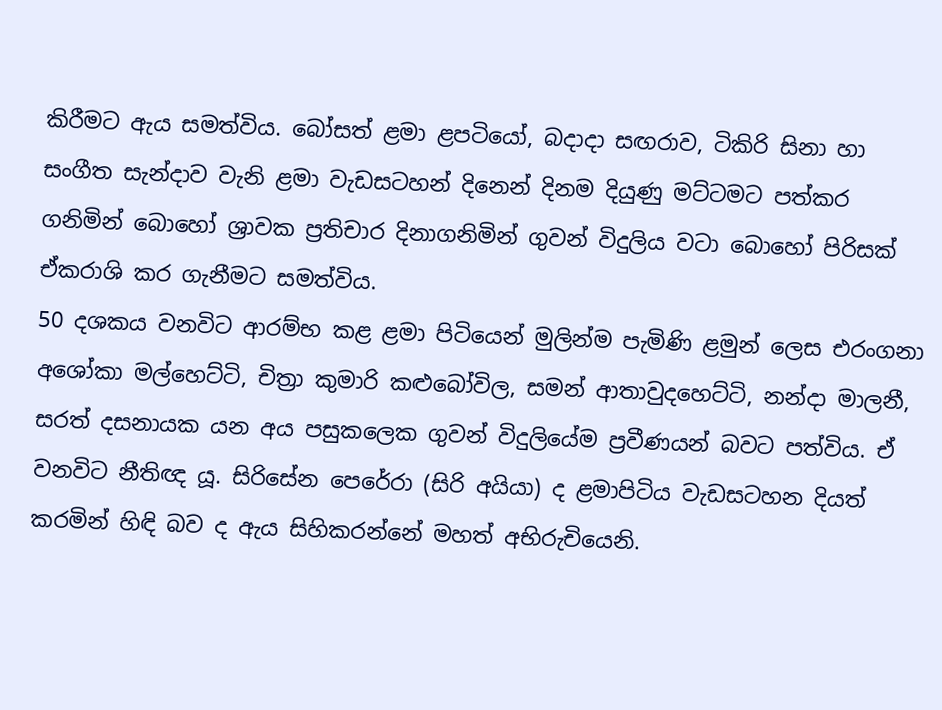කිරීමට ඇය සමත්විය. බෝසත් ළමා ළපටියෝ, බදාදා සඟරාව, ටිකිරි සිනා හා සංගීත සැන්දාව වැනි ළමා වැඩසටහන් දිනෙන් දිනම දියුණු මට්ටමට පත්කර ගනිමින් බොහෝ ශ්‍රාවක ප්‍රතිචාර දිනාගනිමින් ගුවන් විදුලිය වටා බොහෝ පිරිසක් ඒකරාශි කර ගැනීමට සමත්විය.
50 දශකය වනවිට ආරම්භ කළ ළමා පිටියෙන් මුලින්ම පැමිණි ළමුන් ලෙස එරංගනා අශෝකා මල්හෙට්ටි, චිත්‍රා කුමාරි කළුබෝවිල, සමන් ආතාවුදහෙට්ටි, නන්දා මාලනී, සරත් දසනායක යන අය පසුකලෙක ගුවන් විදුලියේම ප්‍රවීණයන් බවට පත්විය. ඒ වනවිට නීතිඥ යූ. සිරිසේන පෙරේරා (සිරි අයියා) ද ළමාපිටිය වැඩසටහන දියත් කරමින් හිඳි බව ද ඇය සිහිකරන්නේ මහත් අභිරුචියෙනි.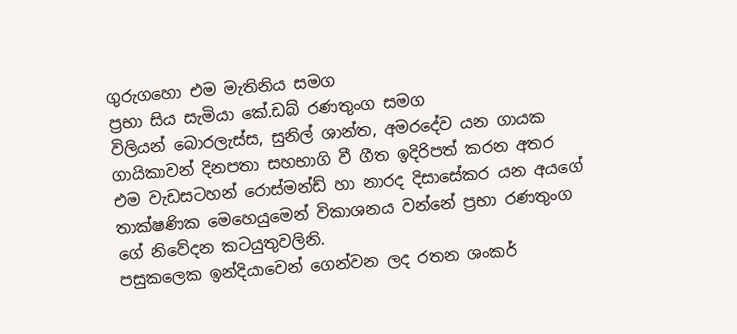ගුරුගහො එම මැතිනිය සමග
ප්‍රභා සිය සැමියා කේ.ඩබ් රණතුංග සමග
විලියන් බොරලැස්ස, සුනිල් ශාන්ත, අමරදේව යන ගායක ගායිකාවන් දිනපතා සහභාගි වී ගීත ඉදිරිපත් කරන අතර එම වැඩසටහන් රොස්මන්ඩ් හා නාරද දිසාසේකර යන අයගේ තාක්ෂණික මෙහෙයුමෙන් විකාශනය වන්නේ ප්‍රභා රණතුංග ගේ නිවේදන කටයුතුවලිනි.
පසුකලෙක ඉන්දියාවෙන් ගෙන්වන ලද රතන ශංකර්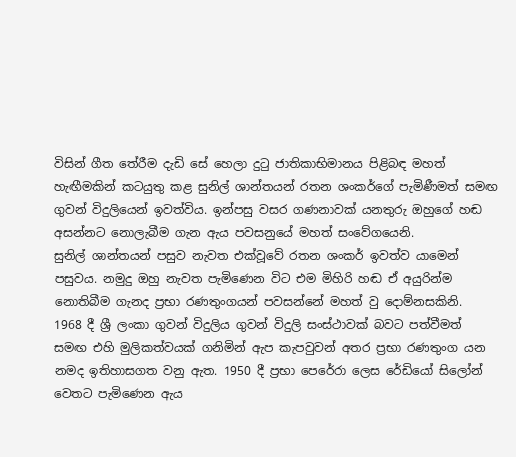විසින් ගීත තේරීම දැඩි සේ හෙලා දුටු ජාතිකාභිමානය පිළිබඳ මහත් හැඟීමකින් කටයුතු කළ සුනිල් ශාන්තයන් රතන ශංකර්ගේ පැමිණීමත් සමඟ ගුවන් විදුලියෙන් ඉවත්විය. ඉන්පසු වසර ගණනාවක් යනතුරු ඔහුගේ හඬ අසන්නට නොලැබීම ගැන ඇය පවසනුයේ මහත් සංවේගයෙනි.
සුනිල් ශාන්තයන් පසුව නැවත එක්වූවේ රතන ශංකර් ඉවත්ව යාමෙන් පසුවය. නමුදු ඔහු නැවත පැමිණෙන විට එම මිහිරි හඬ ඒ අයුරින්ම නොතිබීම ගැනද ප්‍රභා රණතුංගයන් පවසන්නේ මහත් වු දොම්නසකිනි.
1968 දී ශ්‍රී ලංකා ගුවන් විදුලිය ගුවන් විදුලි සංස්ථාවක් බවට පත්වීමත් සමඟ එහි මුලිකත්වයක් ගනිමින් ඇප කැපවුවන් අතර ප්‍රභා රණතුංග යන නමද ඉතිහාසගත වනු ඇත. 1950 දී ප්‍රභා පෙරේරා ලෙස රේඩියෝ සිලෝන් වෙතට පැමිණෙන ඇය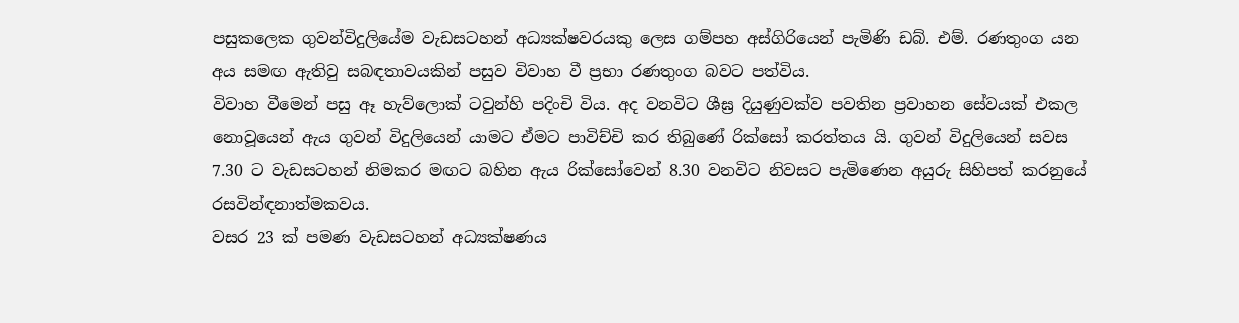පසුකලෙක ගුවන්විදුලියේම වැඩසටහන් අධ්‍යක්ෂවරයකු ලෙස ගම්පහ අස්ගිරියෙන් පැමිණි ඩබ්. එම්. රණතුංග යන අය සමඟ ඇතිවු සබඳතාවයකින් පසුව විවාහ වී ප්‍රභා රණතුංග බවට පත්විය.
විවාහ වීමෙන් පසු ඈ හැව්ලොක් ටවුන්හි පදිංචි විය. අද වනවිට ශීඝ්‍ර දියුණුවක්ව පවතින ප්‍රවාහන සේවයක් එකල නොවූයෙන් ඇය ගුවන් විදුලියෙන් යාමට ඒමට පාවිච්චි කර තිබුණේ රික්සෝ කරත්තය යි. ගුවන් විදුලියෙන් සවස 7.30 ට වැඩසටහන් නිමකර මඟට බහින ඇය රික්සෝවෙන් 8.30 වනවිට නිවසට පැමිණෙන අයුරු සිහිපත් කරනුයේ රසවින්ඳනාත්මකවය.
වසර 23 ක් පමණ වැඩසටහන් අධ්‍යක්ෂණය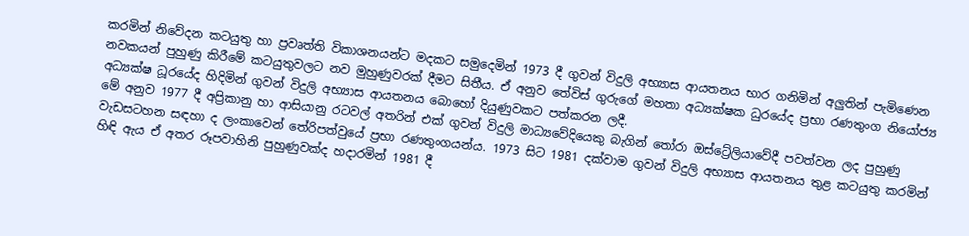කරමින් නිවේදන කටයුතු හා ප්‍රවෘත්ති විකාශනයන්ට මදකට සමුදෙමින් 1973 දී ගුවන් විදුලි අභ්‍යාස ආයතනය භාර ගනිමින් අලුතින් පැමිණෙන නවකයන් පුහුණු කිරීමේ කටයුතුවලට නව මුහුණුවරක් දීමට සිතීය. ඒ අනුව තේවිස් ගුරුගේ මහතා අධ්‍යක්ෂක ධුරයේද ප්‍රභා රණතුංග නියෝජ්‍ය අධ්‍යක්ෂ ධූරයේද හිදිමින් ගුවන් විදුලි අභ්‍යාස ආයතනය බොහෝ දියුණුවකට පත්කරන ලදී.
මේ අනුව 1977 දී අප්‍රිකානු හා ආසියානු රටවල් අතරින් එක් ගුවන් විදුලි මාධ්‍යවේදියෙකු බැගින් තෝරා ඔස්ට්‍රේලියාවේදී පවත්වන ලද පුහුණු වැඩසටහන සඳහා ද ලංකාවෙන් තේරිපත්වුයේ ප්‍රභා රණතුංගයන්ය. 1973 සිට 1981 දක්වාම ගුවන් විදුලි අභ්‍යාස ආයතනය තුළ කටයුතු කරමින් හිඳි ඇය ඒ අතර රූපවාහිනි පුහුණුවක්ද හදාරමින් 1981 දී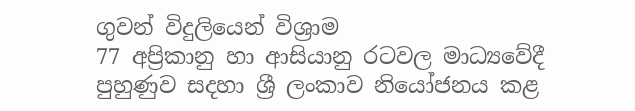ගුවන් විදුලියෙන් විශ්‍රාම
77 අප්‍රිකානු හා ආසියානු රටවල මාධ්‍යවේදී පුහුණුව සදහා ශ්‍රී ලංකාව නියෝජනය කළ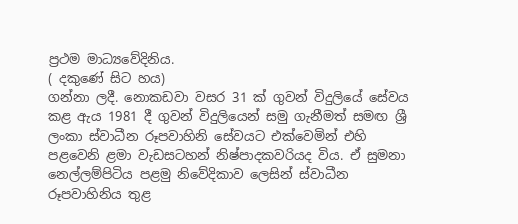ප්‍රථම මාධ්‍යවේදිනිය.
( දකුණේ සිට හය)
ගන්නා ලදී. නොකඩවා වසර 31 ක් ගුවන් විදුලියේ සේවය කළ ඇය 1981 දී ගුවන් විදුලියෙන් සමු ගැනීමත් සමඟ ශ්‍රී ලංකා ස්වාධීන රූපවාහිනි සේවයට එක්වෙමින් එහි පළවෙනි ළමා වැඩසටහන් නිෂ්පාදකවරියද විය. ඒ සුමනා නෙල්ලම්පිටිය පළමු නිවේදිකාව ලෙසින් ස්වාධීන රූපවාහිනිය තුළ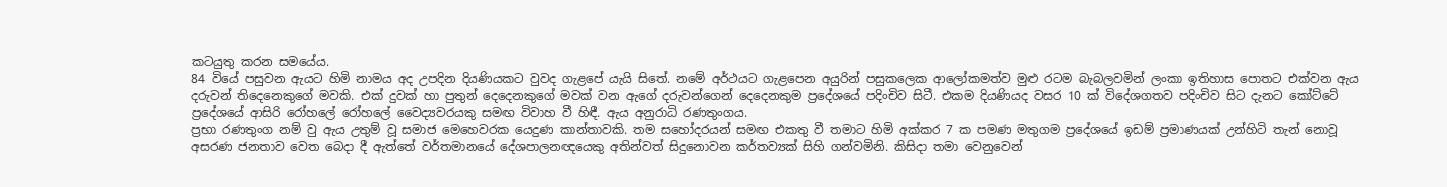කටයුතු කරන සමයේය.
84 වියේ පසුවන ඇයට හිමි නාමය අද උපදින දියණියකට වුවද ගැළපේ යැයි සිතේ. නමේ අර්ථයට ගැළපෙන අයුරින් පසුකලෙක ආලෝකමත්ව මුළු රටම බැබලවමින් ලංකා ඉතිහාස පොතට එක්වන ඇය දරුවන් තිදෙනෙකුගේ මවකි. එක් දුවක් හා පුතුන් දෙදෙනකුගේ මවක් වන ඇගේ දරුවන්ගෙන් දෙදෙනකුම ප්‍රදේශයේ පදිංචිව සිටී. එකම දියණියද වසර 10 ක් විදේශගතව පදිංචිව සිට දැනට කෝට්ටේ ප්‍රදේශයේ ආසිරි රෝහලේ රෝහලේ වෛද්‍යවරයකු සමඟ විවාහ වී හිඳී. ඇය අනුරාධි රණතුංගය.
ප්‍රභා රණතුංග නම් වු ඇය උතුම් වූ සමාජ මෙහෙවරක යෙදුණ කාන්තාවකි. තම සහෝදරයන් සමඟ එකතු වී තමාට හිමි අක්කර 7 ක පමණ මතුගම ප්‍රදේශයේ ඉඩම් ප්‍රමාණයක් උන්හිටි තැන් නොවූ අසරණ ජනතාව වෙත බෙදා දී ඇත්තේ වර්තමානයේ දේශපාලනඥයෙකු අතින්වත් සිදුනොවන කර්තව්‍යක් සිහි ගන්වමිනි. කිසිදා තමා වෙනුවෙන්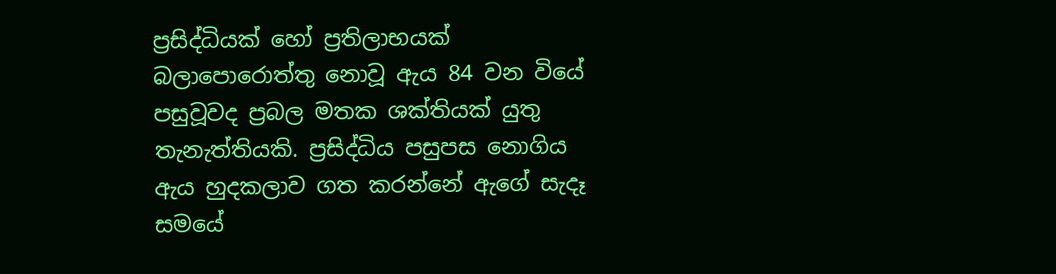ප්‍රසිද්ධියක් හෝ ප්‍රතිලාභයක් බලාපොරොත්තු නොවූ ඇය 84 වන වියේ පසුවූවද ප්‍රබල මතක ශක්තියක් යුතු තැනැත්තියකි. ප්‍රසිද්ධිය පසුපස නොගිය ඇය හුදකලාව ගත කරන්නේ ඇගේ සැදෑ සමයේ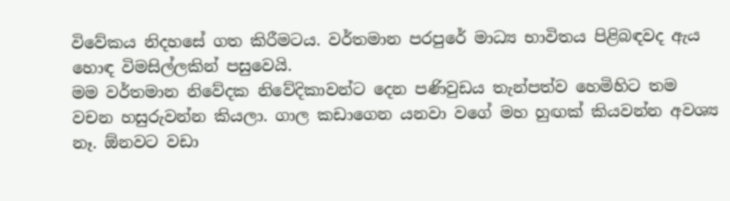විවේකය නිදහසේ ගත කිරීමටය. වර්තමාන පරපුරේ මාධ්‍ය භාවිතය පිළිබඳවද ඇය හොඳ විමසිල්ලකින් පසුවෙයි.
මම වර්තමාන නිවේදක නිවේදිකාවන්ට දෙන පණිවුඩය තැන්පත්ව හෙමිහිට තම වචන හසුරුවන්න කියලා. ගාල කඩාගෙන යනවා වගේ මහ හුඟක් කියවන්න අවශ්‍ය නෑ. ඕනවට වඩා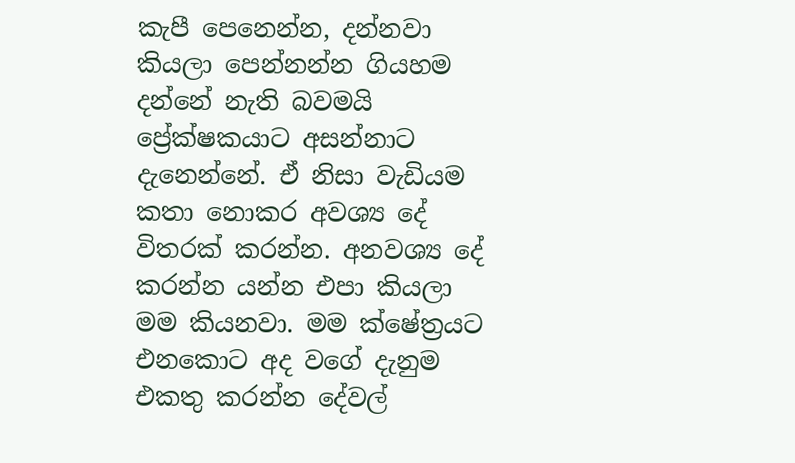කැපී පෙනෙන්න, දන්නවා කියලා පෙන්නන්න ගියහම දන්නේ නැති බවමයි ප්‍රේක්ෂකයාට අසන්නාට දැනෙන්නේ. ඒ නිසා වැඩියම කතා නොකර අවශ්‍ය දේ විතරක් කරන්න. අනවශ්‍ය දේ කරන්න යන්න එපා කියලා මම කියනවා. මම ක්ෂේත්‍රයට එනකොට අද වගේ දැනුම එකතු කරන්න දේවල්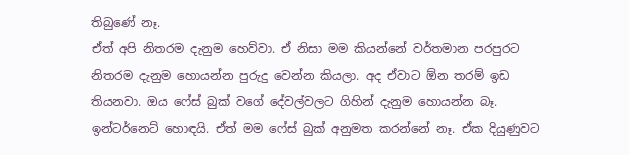තිබුණේ නෑ.
ඒත් අපි නිතරම දැනුම හෙව්වා. ඒ නිසා මම කියන්නේ වර්තමාන පරපුරට නිතරම දැනුම හොයන්න පුරුදු වෙන්න කියලා. අද ඒවාට ඕන තරම් ඉඩ තියනවා. ඔය ෆේස් බුක් වගේ දේවල්වලට ගිහින් දැනුම හොයන්න බෑ. ඉන්ටර්නෙට් හොඳයි. ඒත් මම ෆේස් බුක් අනුමත කරන්නේ නෑ. ඒක දියුණුවට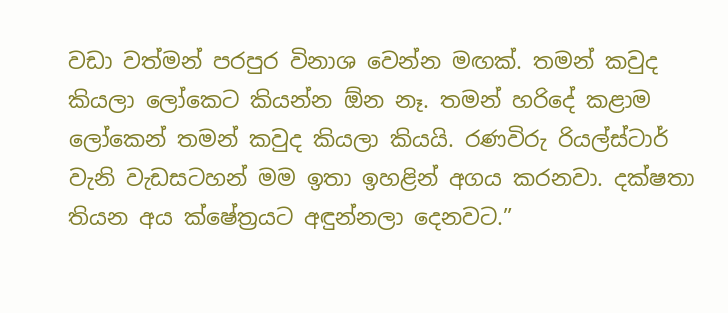වඩා වත්මන් පරපුර විනාශ වෙන්න මඟක්. තමන් කවුද කියලා ලෝකෙට කියන්න ඕන නෑ. තමන් හරිදේ කළාම ලෝකෙන් තමන් කවුද කියලා කියයි. රණවිරු රියල්ස්ටාර් වැනි වැඩසටහන් මම ඉතා ඉහළින් අගය කරනවා. දක්ෂතා තියන අය ක්ෂේත්‍රයට අඳුන්නලා දෙනවට.”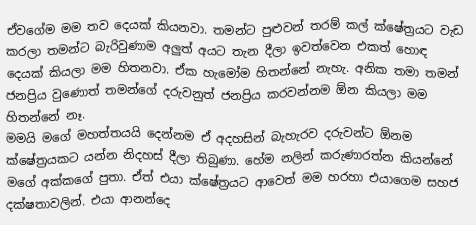ඒවගේම මම තව දෙයක් කියනවා. තමන්ට පුළුවන් තරම් කල් ක්ෂේත්‍රයට වැඩ කරලා තමන්ට බැරිවුණාම අලුත් අයට තැන දීලා ඉවත්වෙන එකත් හොඳ දෙයක් කියලා මම හිතනවා. ඒක හැමෝම හිතන්නේ නැහැ. අනික තමා තමන් ජනප්‍රිය වුණොත් තමන්ගේ දරුවනුත් ජනප්‍රිය කරවන්නම ඕන කියලා මම හිතන්නේ නෑ.
මමයි මගේ මහත්තයයි දෙන්නම ඒ අදහසින් බැහැරව දරුවන්ට ඕනම ක්ෂේත්‍රයකට යන්න නිදහස් දීලා තිබුණා. හේම නලින් කරුණාරත්න කියන්නේ මගේ අක්කගේ පුතා. ඒත් එයා ක්ෂේත්‍රයට ආවෙත් මම හරහා එයාගෙම සහජ දක්ෂතාවලින්. එයා ආනන්දෙ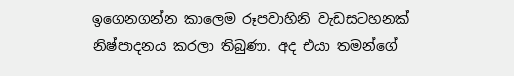ඉගෙනගන්න කාලෙම රූපවාහිනි වැඩසටහනක් නිෂ්පාදනය කරලා තිබුණා. අද එයා තමන්ගේ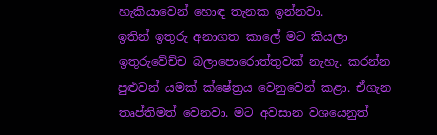හැකියාවෙන් හොඳ තැනක ඉන්නවා.
ඉතින් ඉතුරු අනාගත කාලේ මට කියලා ඉතුරුවේච්ච බලාපොරොත්තුවක් නැහැ. කරන්න පුළුවන් යමක් ක්ෂේත්‍රය වෙනුවෙන් කළා. ඒගැන තෘප්තිමත් වෙනවා. මට අවසාන වශයෙනුත්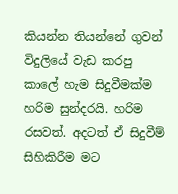කියන්න තියන්නේ ගුවන් විදුලියේ වැඩ කරපු කාලේ හැම සිදුවීමක්ම හරිම සුන්දරයි. හරිම රසවත්. අදටත් ඒ සිදුවීම් සිහිකිරීම මට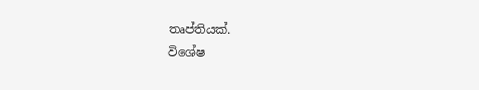තෘප්තියක්.
විශේෂ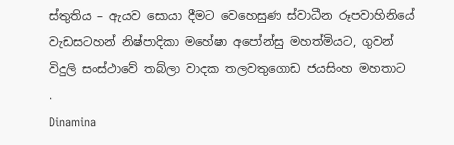ස්තුතිය – ඇයව සොයා දීමට වෙහෙසුණ ස්වාධීන රූපවාහිනියේ වැඩසටහන් නිෂ්පාදිකා මහේෂා අපෝන්සු මහත්මියට, ගුවන් විදුලි සංස්ථාවේ තබ්ලා වාදක තලවතුගොඩ ජයසිංහ මහතාට
.
Dinamina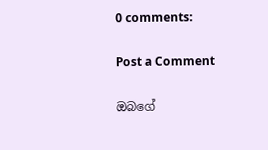0 comments:

Post a Comment

ඔබගේ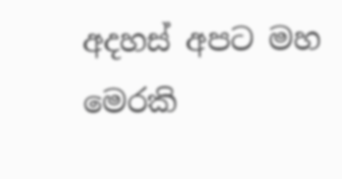අදහස් අපට මහ මෙරකි